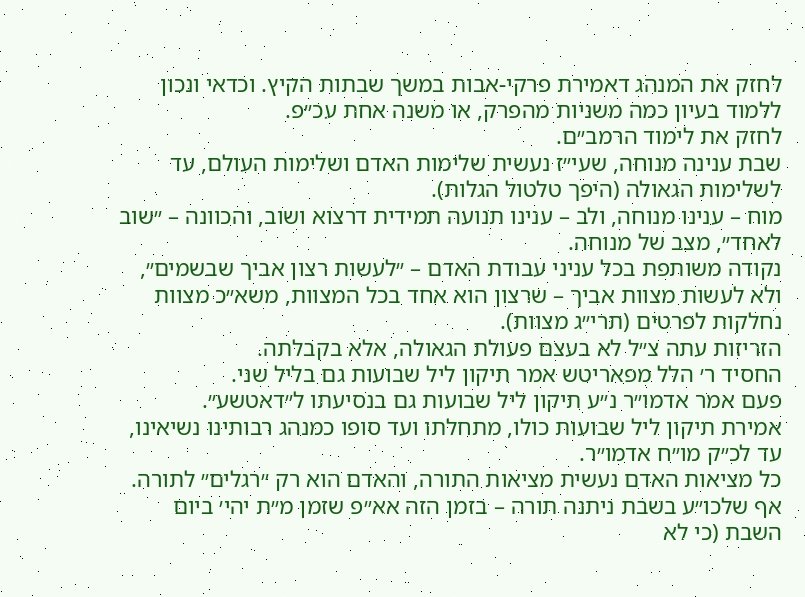לחזק את המנהג דאמירת פרקי-אבות במשך שבתות הקיץ. וכדאי ונכון ללמוד בעיון כמה משניות מהפרק, או משנה אחת עכ״פ.
לחזק את לימוד הרמב״ם.
שבת ענינה מנוחה, שעי״ז נעשית שלימות האדם ושלימות העולם, עד לשלימות הגאולה (היפך טלטול הגלות).
מוח – ענינו מנוחה, ולב – ענינו תנועה תמידית דרצוא ושוב, והכוונה – ״שוב לאחד״, מצב של מנוחה.
נקודה משותפת בכל עניני עבודת האדם – ״לעשות רצון אביך שבשמים״, ולא לעשות מצוות אביך – שרצון הוא אחד בכל המצוות, משא״כ מצוות נחלקות לפרטים (תרי״ג מצוות).
הזריזות עתה צ״ל לא בעצם פעולת הגאולה, אלא בקבלתה.
החסיד ר׳ הלל מפאריטש אמר תיקון ליל שבועות גם בליל שני.
פעם אמר אדמו״ר נ״ע תיקון ליל שבועות גם בנסיעתו ל״דאטשע״.
אמירת תיקון ליל שבועות כולו, מתחלתו ועד סופו כמנהג רבותינו נשיאינו, עד לכ״ק מו״ח אדמו״ר.
כל מציאות האדם נעשית מציאות התורה, והאדם הוא רק ״רגלים״ לתורה.
אף שלכו״ע בשבת ניתנה תורה – בזמן הזה אא״פ שזמן מ״ת יהי׳ ביום השבת (כי לא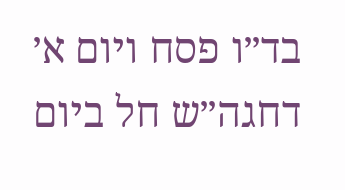בד״ו פסח ויום א׳ דחגה״ש חל ביום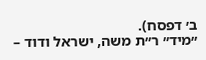ב׳ דפסח).
״מיד״ ר״ת משה, ישראל ודוד –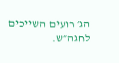הג׳ רועים השייכים לחגה״ש.